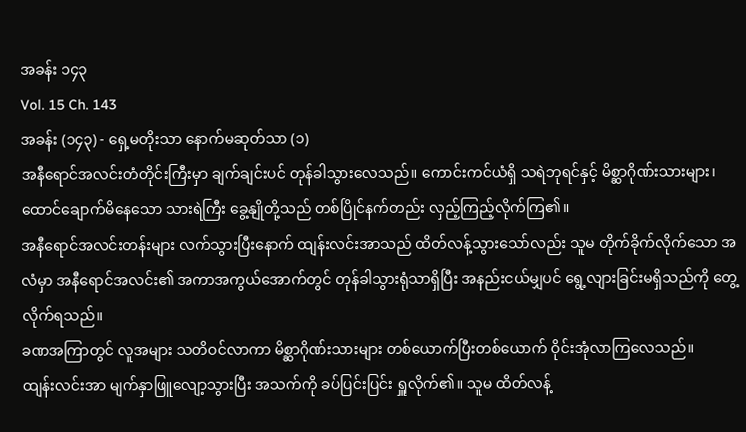အခန်း ၁၄၃
Vol. 15 Ch. 143
အခန်း (၁၄၃) - ရှေ့မတိုးသာ နောက်မဆုတ်သာ (၁)
အနီရောင်အလင်းတံတိုင်းကြီးမှာ ချက်ချင်းပင် တုန်ခါသွားလေသည်။ ကောင်းကင်ယံရှိ သရဲဘုရင်နှင့် မိစ္ဆာဂိုဏ်းသားများ၊ ထောင်ချောက်မိနေသော သားရဲကြီး ခွေ့နျိုတို့သည် တစ်ပြိုင်နက်တည်း လှည့်ကြည့်လိုက်ကြ၏။
အနီရောင်အလင်းတန်းများ လက်သွားပြီးနောက် ထျန်းလင်းအာသည် ထိတ်လန့်သွားသော်လည်း သူမ တိုက်ခိုက်လိုက်သော အလံမှာ အနီရောင်အလင်း၏ အကာအကွယ်အောက်တွင် တုန်ခါသွားရုံသာရှိပြီး အနည်းငယ်မျှပင် ရွေ့လျားခြင်းမရှိသည်ကို တွေ့လိုက်ရသည်။
ခဏအကြာတွင် လူအများ သတိဝင်လာကာ မိစ္ဆာဂိုဏ်းသားများ တစ်ယောက်ပြီးတစ်ယောက် ဝိုင်းအုံလာကြလေသည်။
ထျန်းလင်းအာ မျက်နှာဖြူလျော့သွားပြီး အသက်ကို ခပ်ပြင်းပြင်း ရှူလိုက်၏။ သူမ ထိတ်လန့်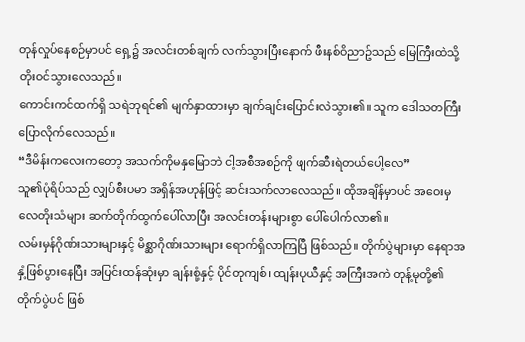တုန်လှုပ်နေစဉ်မှာပင် ရှေ့၌ အလင်းတစ်ချက် လက်သွားပြီးနောက် ဖီးနစ်ဝိညာဥ်သည် မြေကြီးထဲသို့ တိုးဝင်သွားလေသည်။
ကောင်းကင်ထက်ရှိ သရဲဘုရင်၏ မျက်နှာထားမှာ ချက်ချင်းပြောင်းလဲသွား၏။ သူက ဒေါသတကြီး ပြောလိုက်လေသည်။
“ဒီမိန်းကလေးကတော့ အသက်ကိုမနှမြောဘဲ ငါ့အစီအစဉ်ကို ဖျက်ဆီးရဲတယ်ပေါ့လေ”
သူ၏ပုံရိပ်သည် လျှပ်စီးပမာ အရှိန်အဟုန်ဖြင့် ဆင်းသက်လာလေသည်။ ထိုအချိန်မှာပင် အဝေးမှ လေတိုးသံများ ဆက်တိုက်ထွက်ပေါ်လာပြီး အလင်းတန်းများစွာ ပေါ်ပေါက်လာ၏။
လမ်းမှန်ဂိုဏ်းသားများနှင့် မိစ္ဆာဂိုဏ်းသားများ ရောက်ရှိလာကြပြီ ဖြစ်သည်။ တိုက်ပွဲများမှာ နေရာအနှံ့ဖြစ်ပွားနေပြီး အပြင်းထန်ဆုံးမှာ ချန်းစုံ့နှင့် ပိုင်တုကျစ်၊ ထျန်းပုယီနှင့် အကြီးအကဲ တုန့်မုတို့၏ တိုက်ပွဲပင် ဖြစ်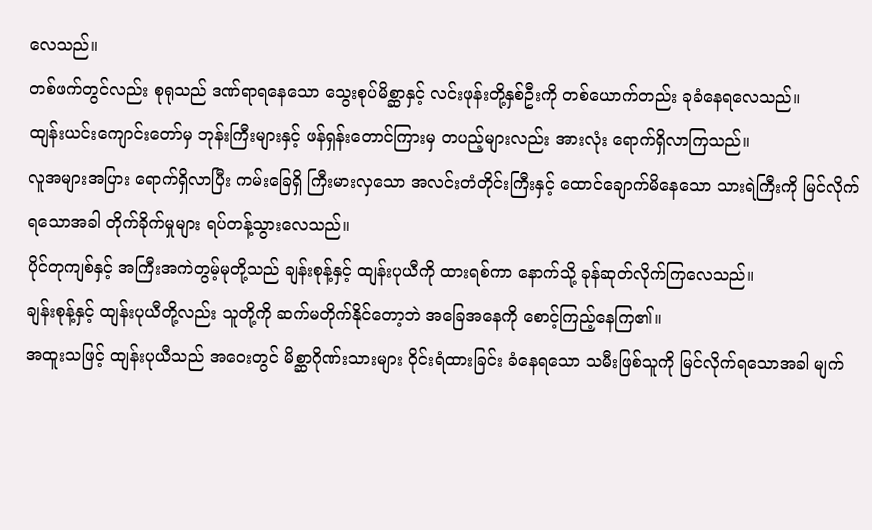လေသည်။
တစ်ဖက်တွင်လည်း စုရုသည် ဒဏ်ရာရနေသော သွေးစုပ်မိစ္ဆာနှင့် လင်းဖုန်းတို့နှစ်ဦးကို တစ်ယောက်တည်း ခုခံနေရလေသည်။
ထျန်းယင်းကျောင်းတော်မှ ဘုန်းကြီးများနှင့် ဖန်ရှန်းတောင်ကြားမှ တပည့်များလည်း အားလုံး ရောက်ရှိလာကြသည်။
လူအများအပြား ရောက်ရှိလာပြီး ကမ်းခြေရှိ ကြီးမားလှသော အလင်းတံတိုင်းကြီးနှင့် ထောင်ချောက်မိနေသော သားရဲကြီးကို မြင်လိုက်ရသောအခါ တိုက်ခိုက်မှုများ ရပ်တန့်သွားလေသည်။
ပိုင်တုကျစ်နှင့် အကြီးအကဲတွမ့်မုတို့သည် ချန်းစုန့်နှင့် ထျန်းပုယီကို ထားရစ်ကာ နောက်သို့ ခုန်ဆုတ်လိုက်ကြလေသည်။
ချန်းစုန့်နှင့် ထျန်းပုယီတို့လည်း သူတို့ကို ဆက်မတိုက်နိုင်တော့ဘဲ အခြေအနေကို စောင့်ကြည့်နေကြ၏။
အထူးသဖြင့် ထျန်းပုယီသည် အဝေးတွင် မိစ္ဆာဂိုဏ်းသားများ ဝိုင်းရံထားခြင်း ခံနေရသော သမီးဖြစ်သူကို မြင်လိုက်ရသောအခါ မျက်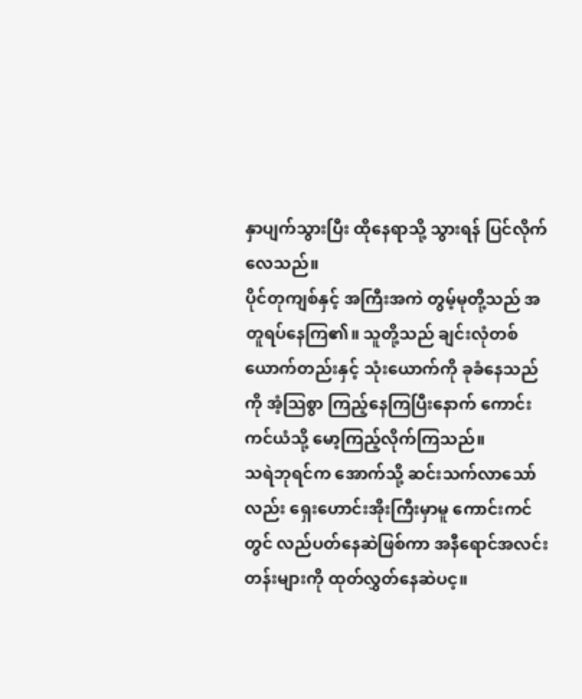နှာပျက်သွားပြီး ထိုနေရာသို့ သွားရန် ပြင်လိုက်လေသည်။
ပိုင်တုကျစ်နှင့် အကြီးအကဲ တွမ့်မုတို့သည် အတူရပ်နေကြ၏။ သူတို့သည် ချင်းလုံတစ်ယောက်တည်းနှင့် သုံးယောက်ကို ခုခံနေသည်ကို အံ့သြစွာ ကြည့်နေကြပြီးနောက် ကောင်းကင်ယံသို့ မော့ကြည့်လိုက်ကြသည်။
သရဲဘုရင်က အောက်သို့ ဆင်းသက်လာသော်လည်း ရှေးဟောင်းအိုးကြီးမှာမူ ကောင်းကင်တွင် လည်ပတ်နေဆဲဖြစ်ကာ အနီရောင်အလင်းတန်းများကို ထုတ်လွှတ်နေဆဲပင့။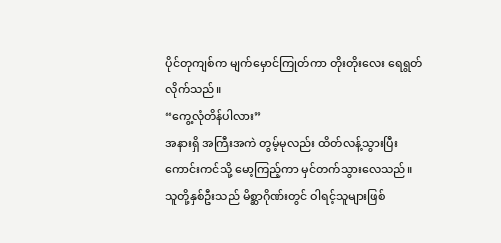ပိုင်တုကျစ်က မျက်မှောင်ကြုတ်ကာ တိုးတိုးလေး ရေရွတ်လိုက်သည်။
“ကွေ့လုံတိန်ပါလား”
အနားရှိ အကြီးအကဲ တွမ့်မုလည်း ထိတ်လန့်သွားပြီး ကောင်းကင်သို့ မော့ကြည့်ကာ မှင်တက်သွားလေသည်။
သူတို့နှစ်ဦးသည် မိစ္ဆာဂိုဏ်းတွင် ဝါရင့်သူများဖြစ်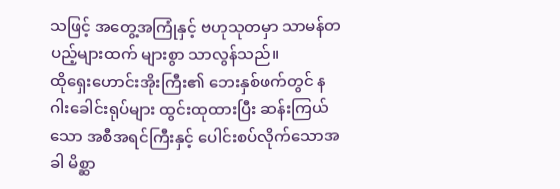သဖြင့် အတွေ့အကြုံနှင့် ဗဟုသုတမှာ သာမန်တပည့်များထက် များစွာ သာလွန်သည်။
ထိုရှေးဟောင်းအိုးကြီး၏ ဘေးနှစ်ဖက်တွင် နဂါးခေါင်းရုပ်များ ထွင်းထုထားပြီး ဆန်းကြယ်သော အစီအရင်ကြီးနှင့် ပေါင်းစပ်လိုက်သောအခါ မိစ္ဆာ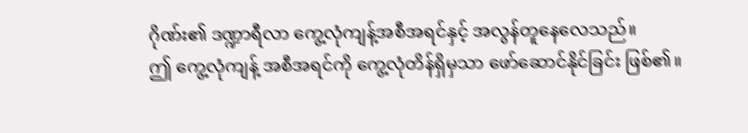ဂိုဏ်း၏ ဒဏ္ဍာရီလာ ကွေ့လုံကျန့်အစီအရင်နှင့် အလွန်တူနေလေသည်။
ဤ ကွေ့လုံကျန့် အစီအရင်ကို ကွေ့လုံတိန်ရှိမှသာ ဖော်ဆောင်နိုင်ခြင်း ဖြစ်၏။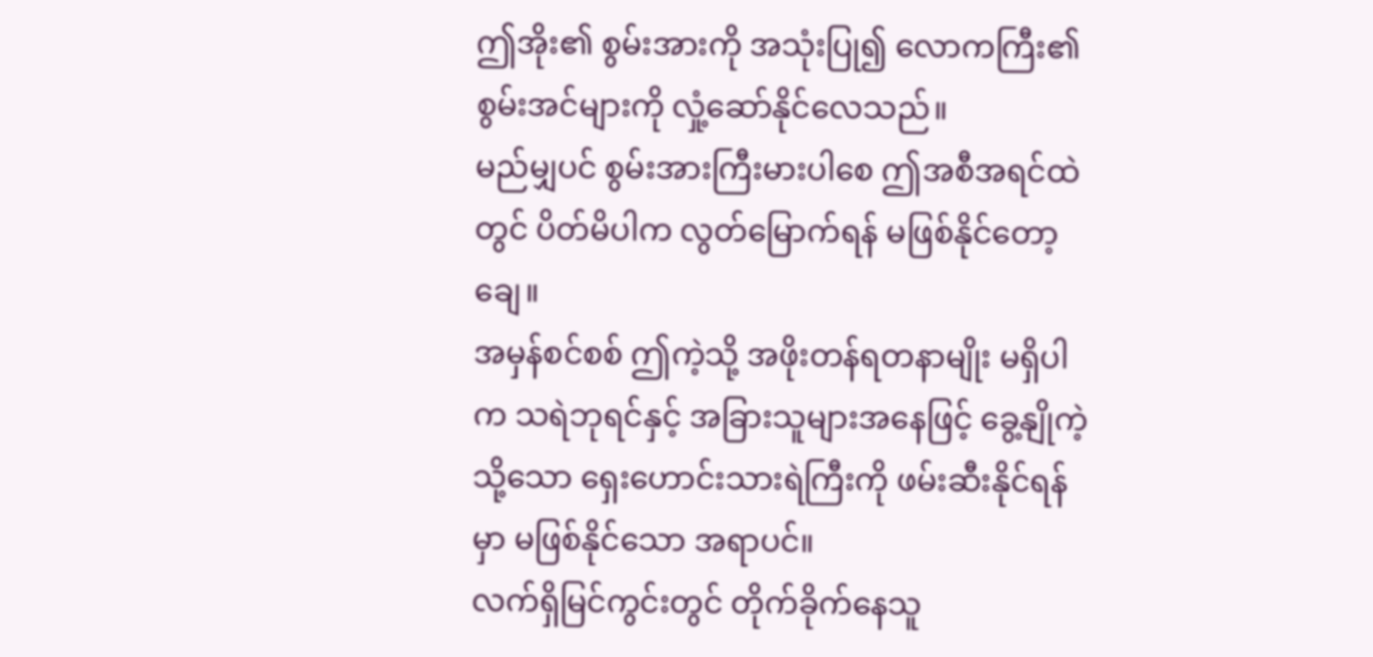ဤအိုး၏ စွမ်းအားကို အသုံးပြု၍ လောကကြီး၏ စွမ်းအင်များကို လှုံ့ဆော်နိုင်လေသည်။
မည်မျှပင် စွမ်းအားကြီးမားပါစေ ဤအစီအရင်ထဲတွင် ပိတ်မိပါက လွတ်မြောက်ရန် မဖြစ်နိုင်တော့ချေ။
အမှန်စင်စစ် ဤကဲ့သို့ အဖိုးတန်ရတနာမျိုး မရှိပါက သရဲဘုရင်နှင့် အခြားသူများအနေဖြင့် ခွေ့နျိုကဲ့သို့သော ရှေးဟောင်းသားရဲကြီးကို ဖမ်းဆီးနိုင်ရန်မှာ မဖြစ်နိုင်သော အရာပင်။
လက်ရှိမြင်ကွင်းတွင် တိုက်ခိုက်နေသူ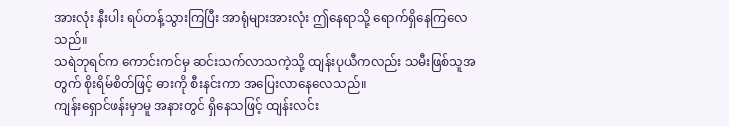အားလုံး နီးပါး ရပ်တန့်သွားကြပြီး အာရုံများအားလုံး ဤနေရာသို့ ရောက်ရှိနေကြလေသည်။
သရဲဘုရင်က ကောင်းကင်မှ ဆင်းသက်လာသကဲ့သို့ ထျန်းပုယီကလည်း သမီးဖြစ်သူအတွက် စိုးရိမ်စိတ်ဖြင့် ဓားကို စီးနင်းကာ အပြေးလာနေလေသည်။
ကျန်းရှောင်ဖန်းမှာမူ အနားတွင် ရှိနေသဖြင့် ထျန်းလင်း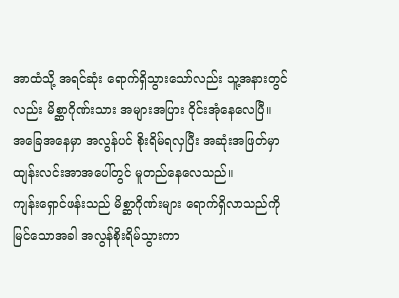အာထံသို့ အရင်ဆုံး ရောက်ရှိသွားသော်လည်း သူ့အနားတွင်လည်း မိစ္ဆာဂိုဏ်းသား အများအပြား ဝိုင်းအုံနေလေပြီ။
အခြေအနေမှာ အလွန်ပင် စိုးရိမ်ရလှပြီး အဆုံးအဖြတ်မှာ ထျန်းလင်းအာအပေါ်တွင် မူတည်နေလေသည်။
ကျန်းရှောင်ဖန်းသည် မိစ္ဆာဂိုဏ်းများ ရောက်ရှိလာသည်ကို မြင်သောအခါ အလွန်စိုးရိမ်သွားကာ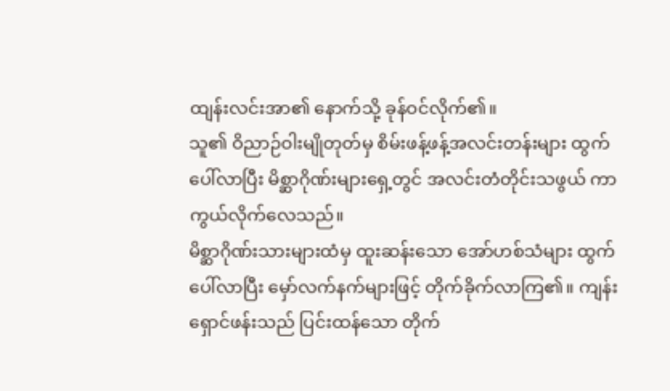ထျန်းလင်းအာ၏ နောက်သို့ ခုန်ဝင်လိုက်၏။
သူ၏ ဝိညာဉ်ဝါးမျိုတုတ်မှ စိမ်းဖန့်ဖန့်အလင်းတန်းများ ထွက်ပေါ်လာပြီး မိစ္ဆာဂိုဏ်းများရှေ့တွင် အလင်းတံတိုင်းသဖွယ် ကာကွယ်လိုက်လေသည်။
မိစ္ဆာဂိုဏ်းသားများထံမှ ထူးဆန်းသော အော်ဟစ်သံများ ထွက်ပေါ်လာပြီး မှော်လက်နက်များဖြင့် တိုက်ခိုက်လာကြ၏။ ကျန်းရှောင်ဖန်းသည် ပြင်းထန်သော တိုက်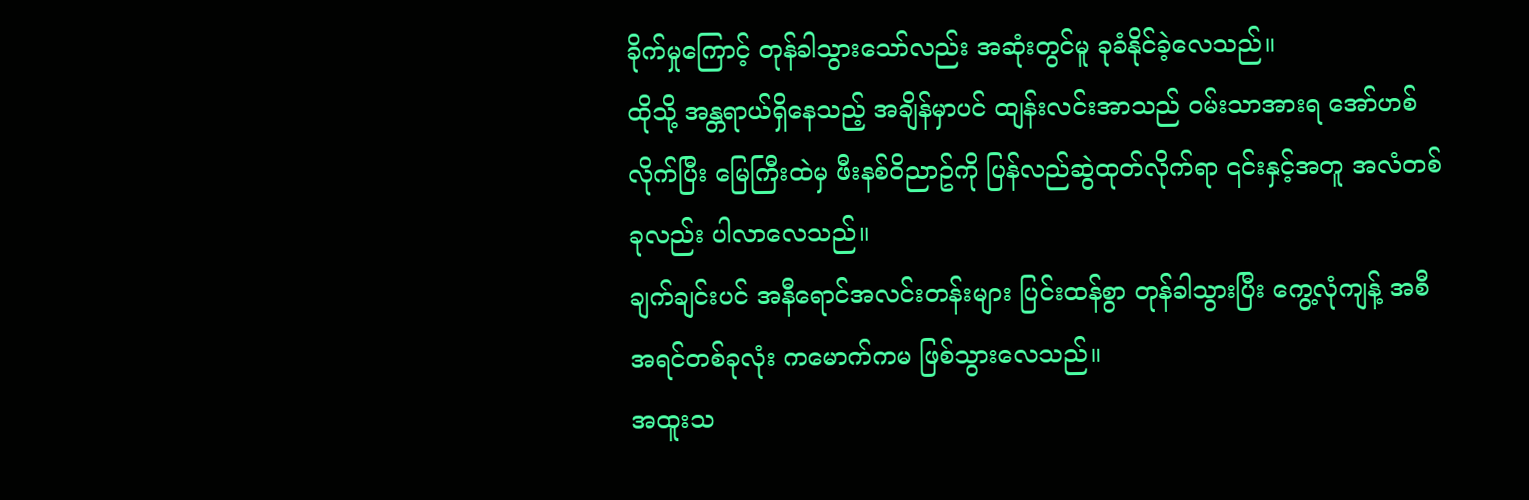ခိုက်မှုကြောင့် တုန်ခါသွားသော်လည်း အဆုံးတွင်မူ ခုခံနိုင်ခဲ့လေသည်။
ထိုသို့ အန္တရာယ်ရှိနေသည့် အချိန်မှာပင် ထျန်းလင်းအာသည် ဝမ်းသာအားရ အော်ဟစ်လိုက်ပြီး မြေကြီးထဲမှ ဖီးနစ်ဝိညာဥ်ကို ပြန်လည်ဆွဲထုတ်လိုက်ရာ ၎င်းနှင့်အတူ အလံတစ်ခုလည်း ပါလာလေသည်။
ချက်ချင်းပင် အနီရောင်အလင်းတန်းများ ပြင်းထန်စွာ တုန်ခါသွားပြီး ကွေ့လုံကျန့် အစီအရင်တစ်ခုလုံး ကမောက်ကမ ဖြစ်သွားလေသည်။
အထူးသ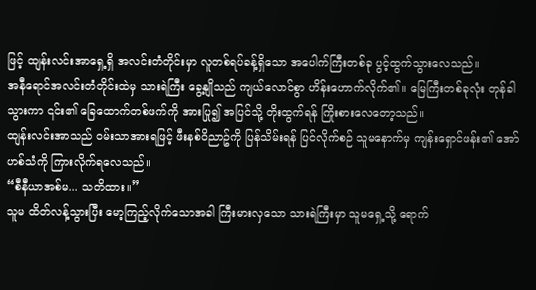ဖြင့် ထျန်းလင်းအာရှေ့ရှိ အလင်းတံတိုင်းမှာ လူတစ်ရပ်ခန့်ရှိသော အပေါက်ကြီးတစ်ခု ပွင့်ထွက်သွားလေသည်။
အနီရောင်အလင်းတံတိုင်းထဲမှ သားရဲကြီး ခွေ့နျိုသည် ကျယ်လောင်စွာ ဟိန်းဟောက်လိုက်၏။ မြေကြီးတစ်ခုလုံး တုန်ခါသွားကာ ၎င်း၏ ခြေထောက်တစ်ဖက်ကို အားပြု၍ အပြင်သို့ တိုးထွက်ရန် ကြိုးစားလေတော့သည်။
ထျန်းလင်းအာသည် ဝမ်းသာအားရဖြင့် ဖီးနစ်ဝိညာဥ်ကို ပြန်သိမ်းရန် ပြင်လိုက်စဉ် သူမနောက်မှ ကျန်းရှောင်ဖန်း၏ အော်ဟစ်သံကို ကြားလိုက်ရလေသည်။
“စီနီယာအစ်မ... သတိထား။”
သူမ ထိတ်လန့်သွားပြီး မော့ကြည့်လိုက်သောအခါ ကြီးမားလှသော သားရဲကြီးမှာ သူမရှေ့သို့ ရောက်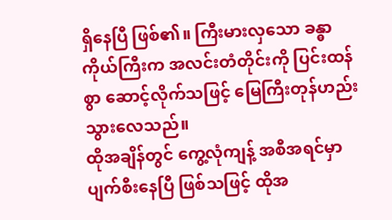ရှိနေပြီ ဖြစ်၏။ ကြီးမားလှသော ခန္ဓာကိုယ်ကြီးက အလင်းတံတိုင်းကို ပြင်းထန်စွာ ဆောင့်လိုက်သဖြင့် မြေကြီးတုန်ဟည်းသွားလေသည်။
ထိုအချိန်တွင် ကွေ့လုံကျန့် အစီအရင်မှာ ပျက်စီးနေပြီ ဖြစ်သဖြင့် ထိုအ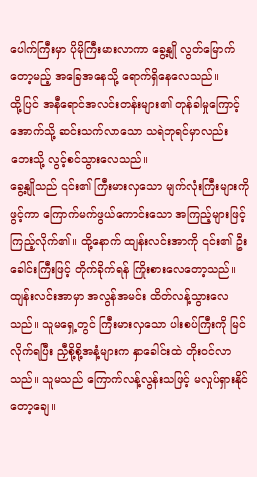ပေါက်ကြီးမှာ ပိုမိုကြီးမားလာကာ ခွေ့နျို လွတ်မြောက်တော့မည့် အခြေအနေသို့ ရောက်ရှိနေလေသည်။
ထို့ပြင် အနီရောင်အလင်းတန်းများ၏ တုန်ခါမှုကြောင့် အောက်သို့ ဆင်းသက်လာသော သရဲဘုရင်မှာလည်း ဘေးသို့ လွင့်စင်သွားလေသည်။
ခွေ့နျိုသည် ၎င်း၏ ကြီးမားလှသော မျက်လုံးကြီးများကို ဖွင့်ကာ ကြောက်မက်ဖွယ်ကောင်းသော အကြည့်များဖြင့် ကြည့်လိုက်၏။ ထို့နောက် ထျန်းလင်းအာကို ၎င်း၏ ဦးခေါင်းကြီးဖြင့် တိုက်ခိုက်ရန် ကြိုးစားလေတော့သည်။
ထျန်းလင်းအာမှာ အလွန်အမင်း ထိတ်လန့်သွားလေသည်။ သူမရှေ့တွင် ကြီးမားလှသော ပါးစပ်ကြီးကို မြင်လိုက်ရပြီး ညှီစို့စို့အနံ့များက နှာခေါင်းထဲ တိုးဝင်လာသည်။ သူမသည် ကြောက်လန့်လွန်းသဖြင့် မလှုပ်ရှားနိုင်တော့ချေ။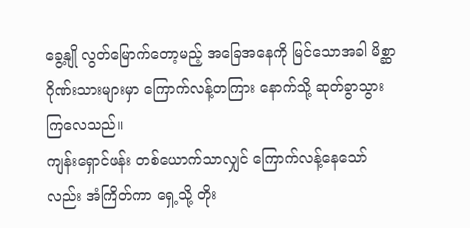ခွေ့နျို လွတ်မြောက်တော့မည့် အခြေအနေကို မြင်သောအခါ မိစ္ဆာဂိုဏ်းသားများမှာ ကြောက်လန့်တကြား နောက်သို့ ဆုတ်ခွာသွားကြလေသည်။
ကျန်းရှောင်ဖန်း တစ်ယောက်သာလျှင် ကြောက်လန့်နေသော်လည်း အံကြိတ်ကာ ရှေ့သို့ တိုး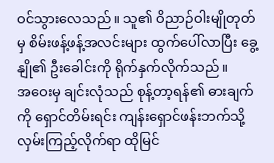ဝင်သွားလေသည်။ သူ၏ ဝိညာဉ်ဝါးမျိုတုတ်မှ စိမ်းဖန့်ဖန့်အလင်းများ ထွက်ပေါ်လာပြီး ခွေ့နျို၏ ဦးခေါင်းကို ရိုက်နှက်လိုက်သည်။
အဝေးမှ ချင်းလုံသည် စုန့်တာ့ရန်၏ ဓားချက်ကို ရှောင်တိမ်းရင်း ကျန်းရှောင်ဖန်းဘက်သို့ လှမ်းကြည့်လိုက်ရာ ထိုမြင်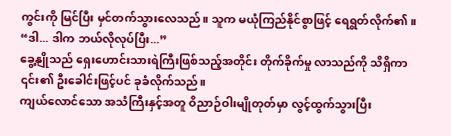ကွင်းကို မြင်ပြီး မှင်တက်သွားလေသည်။ သူက မယုံကြည်နိုင်စွာဖြင့် ရေရွတ်လိုက်၏။
“ဒါ... ဒါက ဘယ်လိုလုပ်ပြီး...”
ခွေ့နျိုသည် ရှေးဟောင်းသားရဲကြီးဖြစ်သည့်အတိုင်း တိုက်ခိုက်မှု လာသည်ကို သိရှိကာ ၎င်း၏ ဦးခေါင်းဖြင့်ပင် ခုခံလိုက်သည်။
ကျယ်လောင်သော အသံကြီးနှင့်အတူ ဝိညာဉ်ဝါးမျိုတုတ်မှာ လွင့်ထွက်သွားပြီး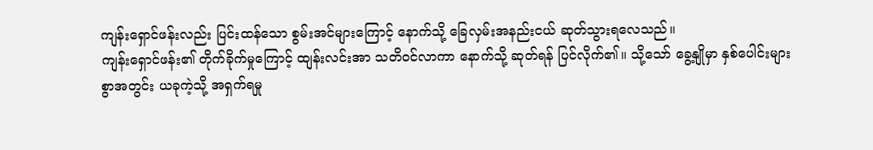ကျန်းရှောင်ဖန်းလည်း ပြင်းထန်သော စွမ်းအင်များကြောင့် နောက်သို့ ခြေလှမ်းအနည်းငယ် ဆုတ်သွားရလေသည်။
ကျန်းရှောင်ဖန်း၏ တိုက်ခိုက်မှုကြောင့် ထျန်းလင်းအာ သတိဝင်လာကာ နောက်သို့ ဆုတ်ရန် ပြင်လိုက်၏။ သို့သော် ခွေ့နျိုမှာ နှစ်ပေါင်းများစွာအတွင်း ယခုကဲ့သို့ အရှက်ရမှု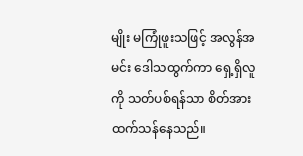မျိုး မကြုံဖူးသဖြင့် အလွန်အမင်း ဒေါသထွက်ကာ ရှေ့ရှိလူကို သတ်ပစ်ရန်သာ စိတ်အားထက်သန်နေသည်။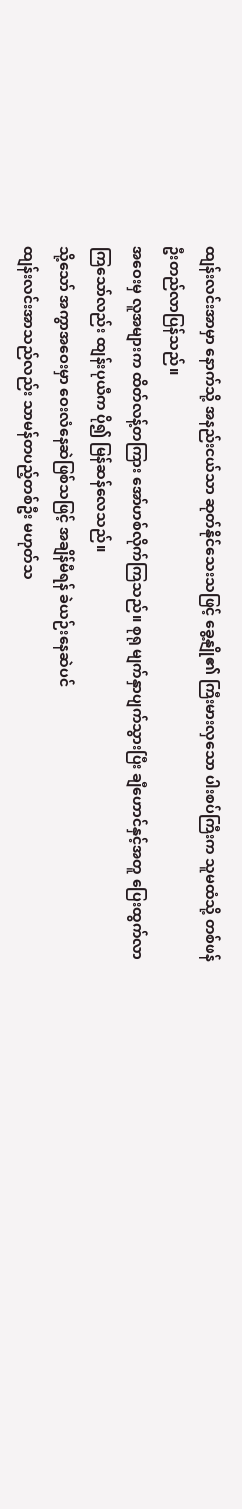ထျန်းလင်းအာမှာ နောက်သို့ အနည်းငယ်သာ ဆုတ်နိုင်သေးသဖြင့် ခွေ့နျို၏ ကြီးမားလှသော ပါးစပ်ကြီးက သူမထံသို့ တစ်ဖန် ဦးတည်လာပြန်သည်။
အဝေးမှ လူအများက ထိတ်လန့်တကြား အော်ဟစ်လိုက်ကြသည်။ စုရု မျက်နှာပျက်သွားပြီး ချီဟောင်နှင့်အတူ ပြေးထွက်လာကြသော်လည်း ထျန်းပုယီက ပို၍ မြန်ဆန်လေသည်။
သို့သော် အကွာအဝေးမှာ ဝေးလံနေဆဲဖြစ်သဖြင့် အချိန်မီရန် ခဲယဉ်းနေဆဲပင်
ထျန်းလင်းအာသည်လည်း သာမန်တပည့်တစ်ဦး မဟုတ်သ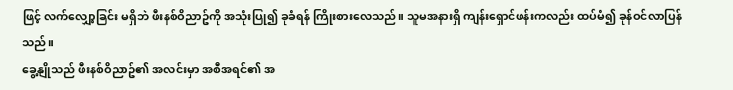ဖြင့် လက်လျှော့ခြင်း မရှိဘဲ ဖီးနစ်ဝိညာဥ်ကို အသုံးပြု၍ ခုခံရန် ကြိုးစားလေသည်။ သူမအနားရှိ ကျန်းရှောင်ဖန်းကလည်း ထပ်မံ၍ ခုန်ဝင်လာပြန်သည်။
ခွေ့နျိုသည် ဖီးနစ်ဝိညာဥ်၏ အလင်းမှာ အစီအရင်၏ အ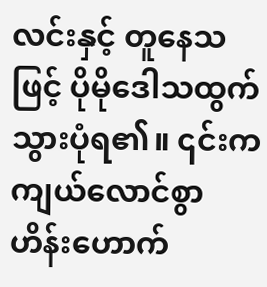လင်းနှင့် တူနေသဖြင့် ပိုမိုဒေါသထွက်သွားပုံရ၏။ ၎င်းက ကျယ်လောင်စွာ ဟိန်းဟောက်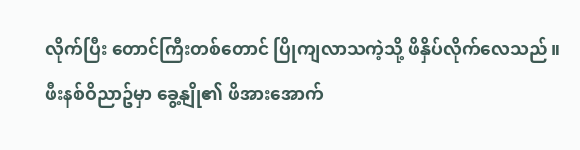လိုက်ပြီး တောင်ကြီးတစ်တောင် ပြိုကျလာသကဲ့သို့ ဖိနှိပ်လိုက်လေသည်။
ဖီးနစ်ဝိညာဥ်မှာ ခွေ့နျို၏ ဖိအားအောက်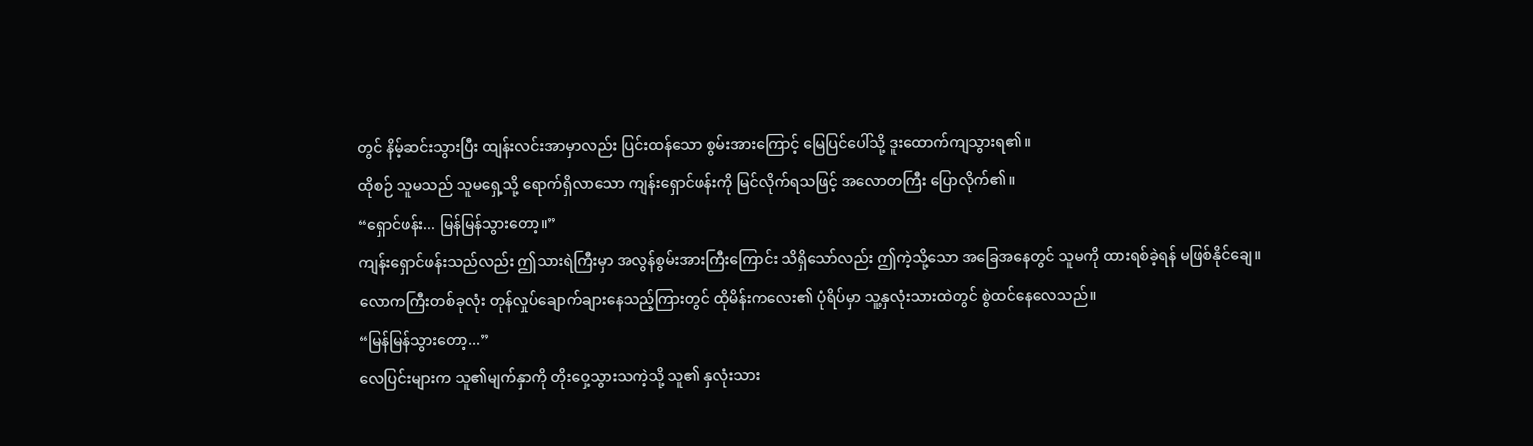တွင် နိမ့်ဆင်းသွားပြီး ထျန်းလင်းအာမှာလည်း ပြင်းထန်သော စွမ်းအားကြောင့် မြေပြင်ပေါ်သို့ ဒူးထောက်ကျသွားရ၏။
ထိုစဉ် သူမသည် သူမရှေ့သို့ ရောက်ရှိလာသော ကျန်းရှောင်ဖန်းကို မြင်လိုက်ရသဖြင့် အလောတကြီး ပြောလိုက်၏။
“ရှောင်ဖန်း... မြန်မြန်သွားတော့။”
ကျန်းရှောင်ဖန်းသည်လည်း ဤသားရဲကြီးမှာ အလွန်စွမ်းအားကြီးကြောင်း သိရှိသော်လည်း ဤကဲ့သို့သော အခြေအနေတွင် သူမကို ထားရစ်ခဲ့ရန် မဖြစ်နိုင်ချေ။
လောကကြီးတစ်ခုလုံး တုန်လှုပ်ချောက်ချားနေသည့်ကြားတွင် ထိုမိန်းကလေး၏ ပုံရိပ်မှာ သူ့နှလုံးသားထဲတွင် စွဲထင်နေလေသည်။
“မြန်မြန်သွားတော့...”
လေပြင်းများက သူ၏မျက်နှာကို တိုးဝှေ့သွားသကဲ့သို့ သူ၏ နှလုံးသား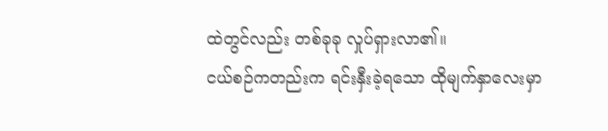ထဲတွင်လည်း တစ်ခုခု လှုပ်ရှားလာ၏။
ငယ်စဉ်ကတည်းက ရင်းနှီးခဲ့ရသော ထိုမျက်နှာလေးမှာ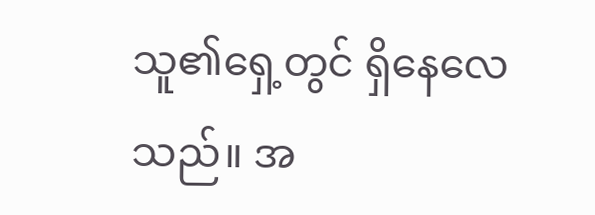သူ၏ရှေ့တွင် ရှိနေလေသည်။ အ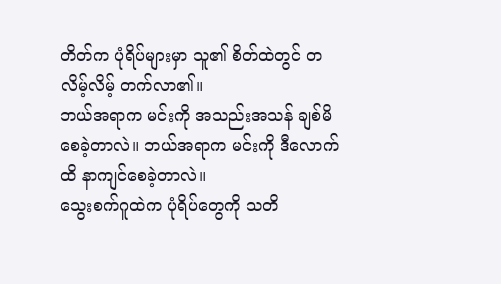တိတ်က ပုံရိပ်များမှာ သူ၏ စိတ်ထဲတွင် တလိမ့်လိမ့် တက်လာ၏။
ဘယ်အရာက မင်းကို အသည်းအသန် ချစ်မိစေခဲ့တာလဲ။ ဘယ်အရာက မင်းကို ဒီလောက်ထိ နာကျင်စေခဲ့တာလဲ။
သွေးစက်ဂူထဲက ပုံရိပ်တွေကို သတိ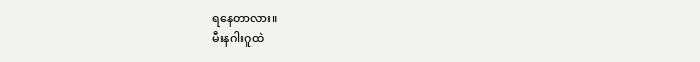ရနေတာလား။
မီးနဂါးဂူထဲ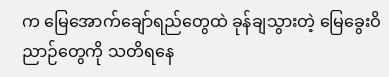က မြေအောက်ချော်ရည်တွေထဲ ခုန်ချသွားတဲ့ မြေခွေးဝိညာဉ်တွေကို သတိရနေ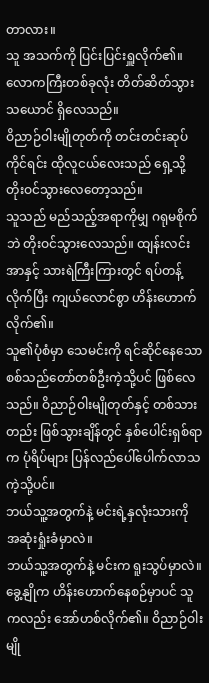တာလား။
သူ အသက်ကို ပြင်းပြင်းရှူလိုက်၏။
လောကကြီးတစ်ခုလုံး တိတ်ဆိတ်သွားသယောင် ရှိလေသည်။
ဝိညာဉ်ဝါးမျိုတုတ်ကို တင်းတင်းဆုပ်ကိုင်ရင်း ထိုလူငယ်လေးသည် ရှေ့သို့ တိုးဝင်သွားလေတော့သည်။
သူသည် မည်သည့်အရာကိုမျှ ဂရုမစိုက်ဘဲ တိုးဝင်သွားလေသည်။ ထျန်းလင်းအာနှင့် သားရဲကြီးကြားတွင် ရပ်တန့်လိုက်ပြီး ကျယ်လောင်စွာ ဟိန်းဟောက်လိုက်၏။
သူ၏ပုံစံမှာ သေမင်းကို ရင်ဆိုင်နေသော စစ်သည်တော်တစ်ဦးကဲ့သို့ပင် ဖြစ်လေသည်။ ဝိညာဉ်ဝါးမျိုတုတ်နှင့် တစ်သားတည်း ဖြစ်သွားချိန်တွင် နှစ်ပေါင်းရှစ်ရာက ပုံရိပ်များ ပြန်လည်ပေါ်ပေါက်လာသကဲ့သို့ပင်။
ဘယ်သူ့အတွက်နဲ့ မင်းရဲ့နှလုံးသားကို အဆုံးရှုံးခံမှာလဲ။
ဘယ်သူ့အတွက်နဲ့ မင်းက ရူးသွပ်မှာလဲ။
ခွေ့နျိုက ဟိန်းဟောက်နေစဉ်မှာပင် သူကလည်း အော်ဟစ်လိုက်၏။ ဝိညာဉ်ဝါးမျို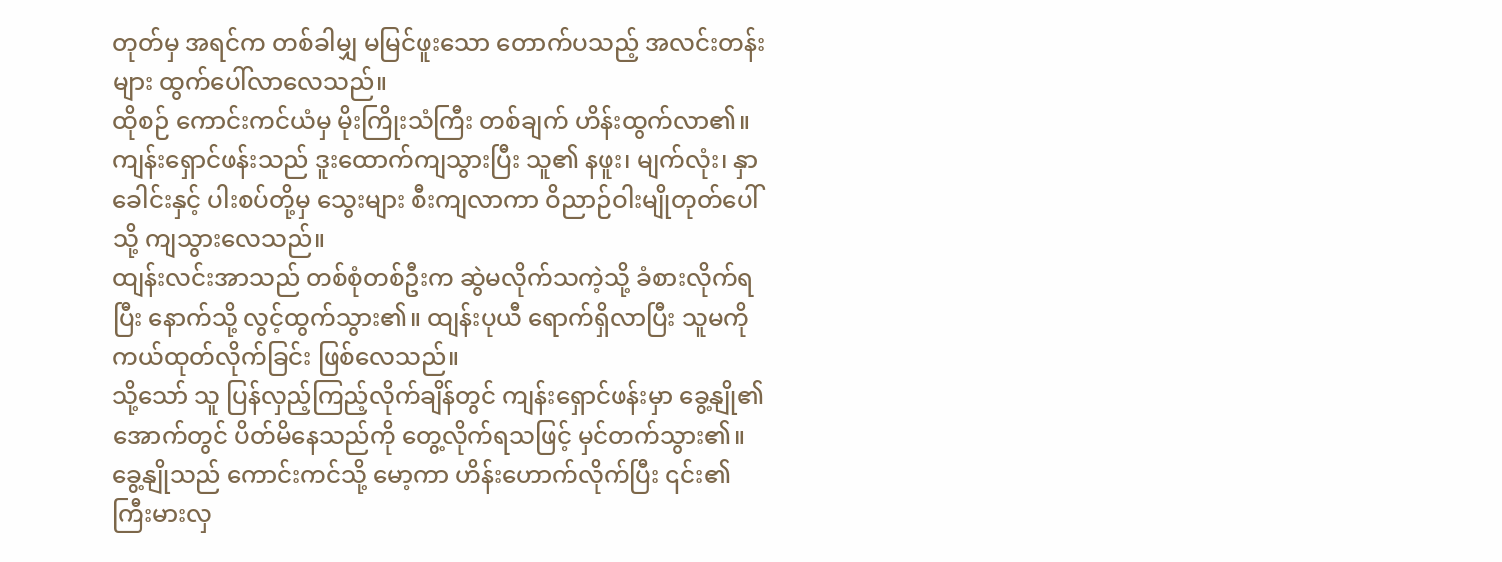တုတ်မှ အရင်က တစ်ခါမျှ မမြင်ဖူးသော တောက်ပသည့် အလင်းတန်းများ ထွက်ပေါ်လာလေသည်။
ထိုစဉ် ကောင်းကင်ယံမှ မိုးကြိုးသံကြီး တစ်ချက် ဟိန်းထွက်လာ၏။
ကျန်းရှောင်ဖန်းသည် ဒူးထောက်ကျသွားပြီး သူ၏ နဖူး၊ မျက်လုံး၊ နှာခေါင်းနှင့် ပါးစပ်တို့မှ သွေးများ စီးကျလာကာ ဝိညာဉ်ဝါးမျိုတုတ်ပေါ်သို့ ကျသွားလေသည်။
ထျန်းလင်းအာသည် တစ်စုံတစ်ဦးက ဆွဲမလိုက်သကဲ့သို့ ခံစားလိုက်ရပြီး နောက်သို့ လွင့်ထွက်သွား၏။ ထျန်းပုယီ ရောက်ရှိလာပြီး သူမကို ကယ်ထုတ်လိုက်ခြင်း ဖြစ်လေသည်။
သို့သော် သူ ပြန်လှည့်ကြည့်လိုက်ချိန်တွင် ကျန်းရှောင်ဖန်းမှာ ခွေ့နျို၏အောက်တွင် ပိတ်မိနေသည်ကို တွေ့လိုက်ရသဖြင့် မှင်တက်သွား၏။
ခွေ့နျိုသည် ကောင်းကင်သို့ မော့ကာ ဟိန်းဟောက်လိုက်ပြီး ၎င်း၏ ကြီးမားလှ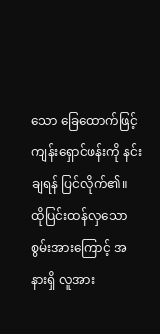သော ခြေထောက်ဖြင့် ကျန်းရှောင်ဖန်းကို နင်းချရန် ပြင်လိုက်၏။
ထိုပြင်းထန်လှသော စွမ်းအားကြောင့် အနားရှိ လူအား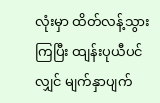လုံးမှာ ထိတ်လန့်သွားကြပြီး ထျန်းပုယီပင်လျှင် မျက်နှာပျက်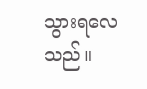သွားရလေသည်။